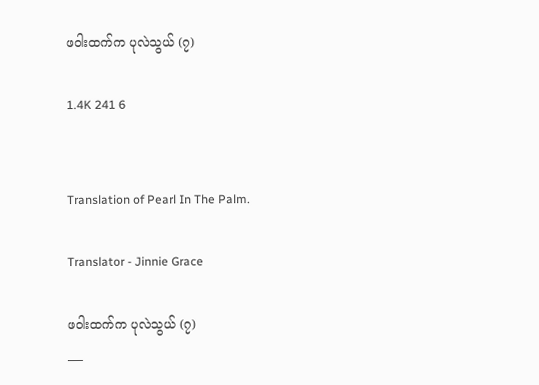ဖဝါးထက်က ပုလဲသွယ် (၇)

1.4K 241 6


Translation of Pearl In The Palm.

Translator - Jinnie Grace

ဖဝါးထက်က ပုလဲသွယ် (၇)
___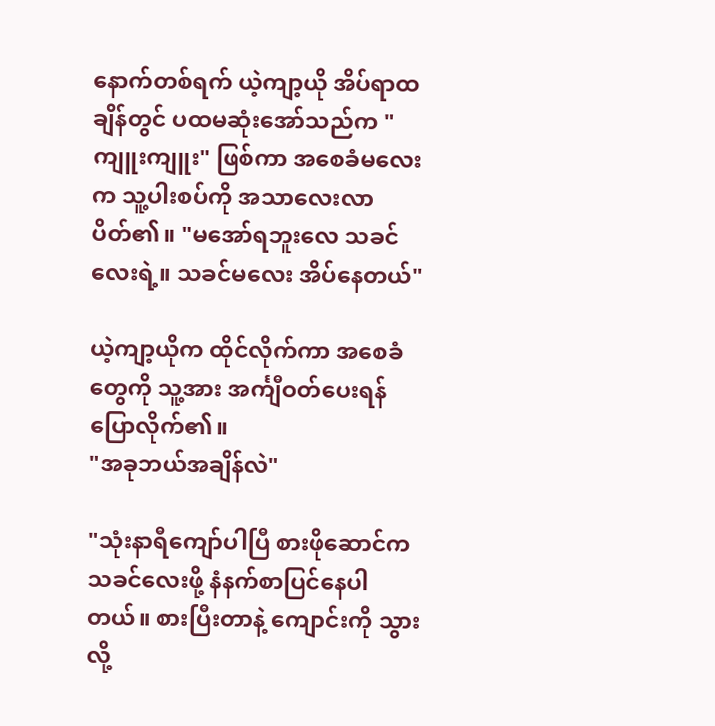နောက်တစ်ရက် ယဲ့ကျာ့ယို အိပ်ရာထချိန်တွင် ပထမဆုံးအော်သည်က "ကျူးကျူး" ဖြစ်ကာ အစေခံမလေးက သူ့ပါးစပ်ကို အသာလေးလာပိတ်၏။ "မအော်ရဘူးလေ သခင်လေးရဲ့။ သခင်မလေး အိပ်နေတယ်"

ယဲ့ကျာ့ယိုက ထိုင်လိုက်ကာ အစေခံတွေကို သူ့အား အင်္ကျီဝတ်ပေးရန် ပြောလိုက်၏။
"အခုဘယ်အချိန်လဲ"

"သုံးနာရီကျော်ပါပြီ စားဖိုဆောင်က သခင်လေးဖို့ နံနက်စာပြင်နေပါတယ်။ စားပြီးတာနဲ့ ကျောင်းကို သွားလို့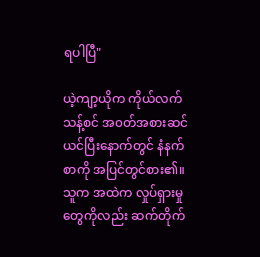ရပါပြီ"

ယဲ့ကျာ့ယိုက ကိုယ်လက်သန့်စင် အ၀တ်အစားဆင်ယင်ပြီးနောက်တွင် နံနက်စာကို အပြင်တွင်စား၏။ သူက အထဲက လှုပ်ရှားမှုတွေကိုလည်း ဆက်တိုက်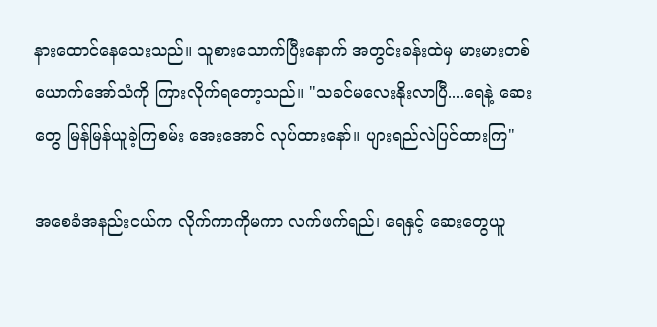နားထောင်နေသေးသည်။ သူစားသောက်ပြီးနောက် အတွင်းခန်းထဲမှ မားမားတစ်ယောက်အော်သံကို ကြားလိုက်ရတော့သည်။ "သခင်မလေးနိုးလာပြီ....ရေနဲ့ ဆေးတွေ မြန်မြန်ယူခဲ့ကြစမ်း အေးအောင် လုပ်ထားနော်။ ပျားရည်လဲပြင်ထားကြ"

အစေခံအနည်းငယ်က လိုက်ကာကိုမကာ လက်ဖက်ရည်၊ ရေနှင့် ဆေးတွေယူ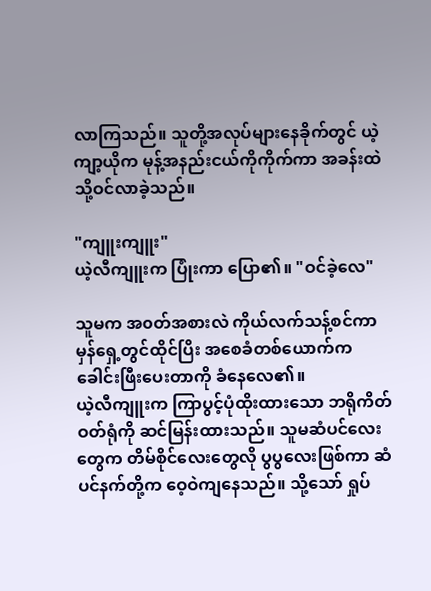လာကြသည်။ သူတို့အလုပ်များနေခိုက်တွင် ယဲ့ကျာ့ယိုက မုန့်အနည်းငယ်ကိုကိုက်ကာ အခန်းထဲသို့ဝင်လာခဲ့သည်။

"ကျူးကျူး"
ယဲ့လီကျူးက ပြုံးကာ ပြော၏။ "ဝင်ခဲ့လေ"

သူမက အ၀တ်အစားလဲ ကိုယ်လက်သန့်စင်ကာ မှန်ရှေ့တွင်ထိုင်ပြိး အစေခံတစ်ယောက်က ခေါင်းဖြီးပေးတာကို ခံနေလေ၏။
ယဲ့လီကျူးက ကြာပွင့်ပုံထိုးထားသော ဘရိုကိတ်ဝတ်ရုံကို ဆင်မြန်းထားသည်။ သူမဆံပင်လေးတွေက တိမ်စိုင်လေးတွေလို ပွပွလေးဖြစ်ကာ ဆံပင်နက်တို့က ဝေ့ဝဲကျနေသည်။ သို့သော် ရှုပ်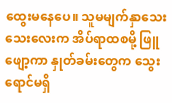ထွေးမနေပေ။ သူမမျက်နှာသေးသေးလေးက အိပ်ရာထစမို့ ဖြူဖျော့ကာ နှုတ်ခမ်းတွေက သွေးရောင်မရှိ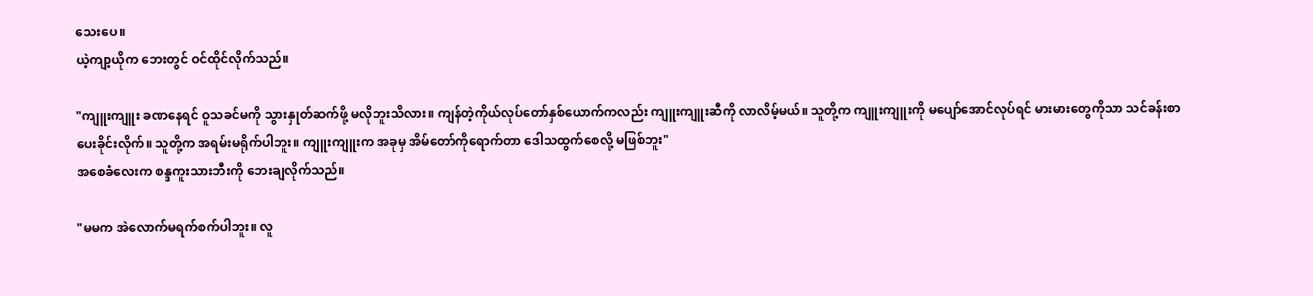သေးပေ။
ယဲ့ကျာ့ယိုက ဘေးတွင် ဝင်ထိုင်လိုက်သည်။

"ကျူးကျူး ခဏနေရင် ဝူသခင်မကို သွားနှုတ်ဆက်ဖို့ မလိုဘူးသိလား။ ကျန်တဲ့ကိုယ်လုပ်တော်နှစ်ယောက်ကလည်း ကျူးကျူးဆီကို လာလိမ့်မယ်။ သူတို့က ကျူးကျူးကို မပျော်အောင်လုပ်ရင် မားမားတွေကိုသာ သင်ခန်းစာပေးခိုင်းလိုက်။ သူတို့က အရမ်းမရိုက်ပါဘူး။ ကျူးကျူးက အခုမှ အိမ်တော်ကိုရောက်တာ ဒေါသထွက်စေလို့ မဖြစ်ဘူး"
အစေခံလေးက စန္ဒကူးသားဘီးကို ဘေးချလိုက်သည်။

"မမက အဲလောက်မရက်စက်ပါဘူး။ လူ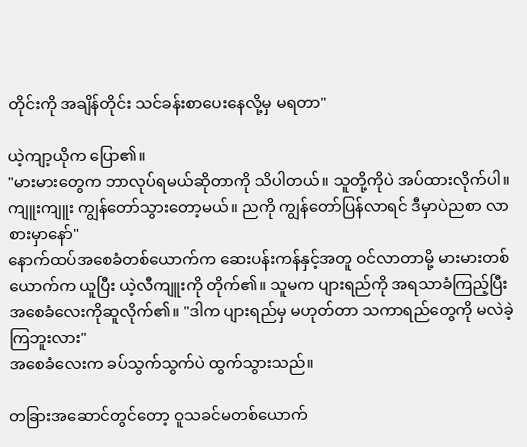တိုင်းကို အချိန်တိုင်း သင်ခန်းစာပေးနေလို့မှ မရတာ"

ယဲ့ကျာ့ယိုက ပြော၏။
"မားမားတွေက ဘာလုပ်ရမယ်ဆိုတာကို သိပါတယ်။ သူတို့ကိုပဲ အပ်ထားလိုက်ပါ။ ကျူးကျူး ကျွန်တော်သွားတော့မယ်။ ညကို ကျွန်တော်ပြန်လာရင် ဒီမှာပဲညစာ လာစားမှာနော်"
နောက်ထပ်အစေခံတစ်ယောက်က ဆေးပန်းကန်နှင့်အတူ ဝင်လာတာမို့ မားမားတစ်ယောက်က ယူပြီး ယဲ့လီကျူးကို တိုက်၏။ သူမက ပျားရည်ကို အရသာခံကြည့်ပြီး အစေခံလေးကိုဆူလိုက်၏။ "ဒါက ပျားရည်မှ မဟုတ်တာ သကာရည်တွေကို မလဲခဲ့ကြဘူးလား"
အစေခံလေးက ခပ်သွက်သွက်ပဲ ထွက်သွားသည်။

တခြားအဆောင်တွင်တော့ ဝူသခင်မတစ်ယောက်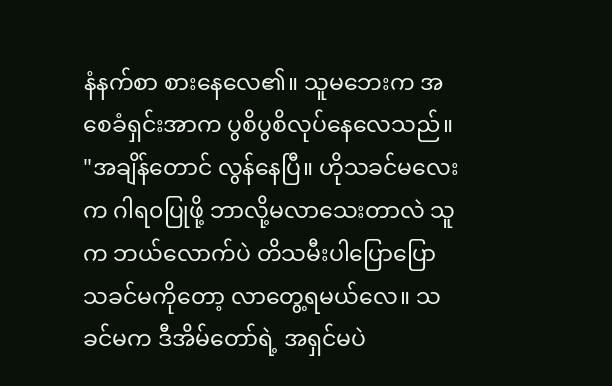နံနက်စာ စားနေလေ၏။ သူမဘေးက အစေခံရှင်းအာက ပွစိပွစိလုပ်နေလေသည်။
"အချိန်တောင် လွန်နေပြီ။ ဟိုသခင်မလေးက ဂါရ၀ပြုဖို့ ဘာလို့မလာသေးတာလဲ သူက ဘယ်လောက်ပဲ တိသမီးပါပြောပြော သခင်မကိုတော့ လာတွေ့ရမယ်လေ။ သခင်မက ဒီအိမ်တော်ရဲ့ အရှင်မပဲ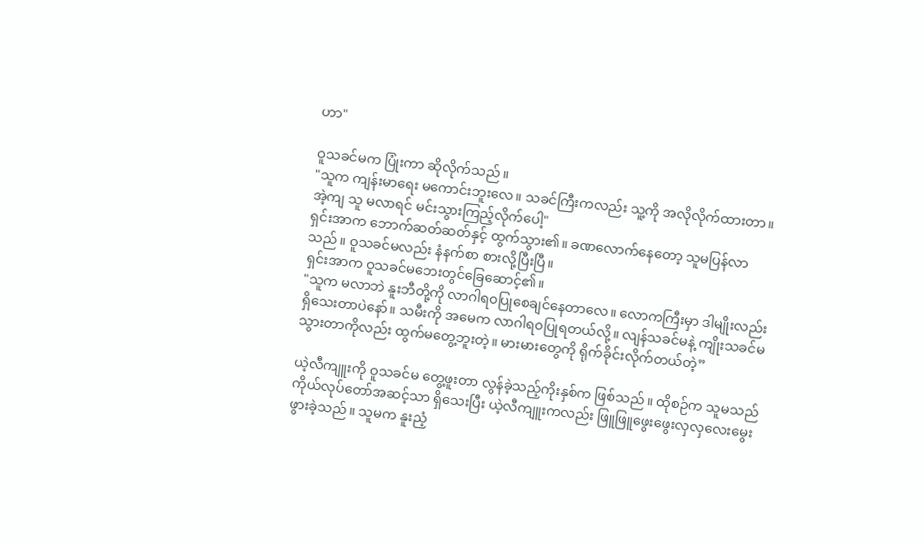ဟာ"

ဝူသခင်မက ပြုံးကာ ဆိုလိုက်သည်။
"သူက ကျန်းမာရေး မကောင်းဘူးလေ။ သခင်ကြီးကလည်း သူ့ကို အလိုလိုက်ထားတာ။ အဲ့ကျ သူ မလာရင် မင်းသွားကြည့်လိုက်ပေါ့"
ရှင်းအာက ဘောက်ဆတ်ဆတ်နှင့် ထွက်သွား၏။ ခဏလောက်နေတော့ သူမပြန်လာသည်။ ဝူသခင်မလည်း နံနက်စာ စားလို့ပြီးပြီ။
ရှင်းအာက ဝူသခင်မဘေးတွင်ခြေဆောင့်၏။
"သူက မလာဘဲ နူးဘီတို့ကို လာဂါရ၀ပြုစေချင်နေတာလေ။ လောကကြီးမှာ ဒါမျိုးလည်း ရှိသေးတာပဲနော်။ သမီးကို အမေက လာဂါရ၀ပြုရတယ်လို့။ လျန်သခင်မနဲ့ ကျိုးသခင်မ သွားတာကိုလည်း ထွက်မတွေ့ဘူးတဲ့။ မားမားတွေကို ရိုက်ခိုင်းလိုက်တယ်တဲ့”

ယဲ့လီကျူးကို ဝူသခင်မ တွေ့ဖူးတာ လွန်ခဲ့သည့်ကိုးနှစ်က ဖြစ်သည်။ ထိုစဉ်က သူမသည် ကိုယ်လုပ်တော်အဆင့်သာ ရှိသေးပြီး ယဲ့လီကျူးကလည်း ဖြူဖြူဖွေးဖွေးလှလှလေးမွေးဖွားခဲ့သည်။ သူမက နူးညံ့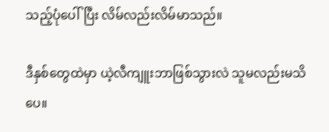သည့်ပုံပေါ်ပြီး လိမ်လည်းလိမ်မာသည်။

ဒီနှစ်တွေထဲမှာ ယဲ့လီကျူးဘာဖြစ်သွားလဲ သူမလည်းမသိပေ။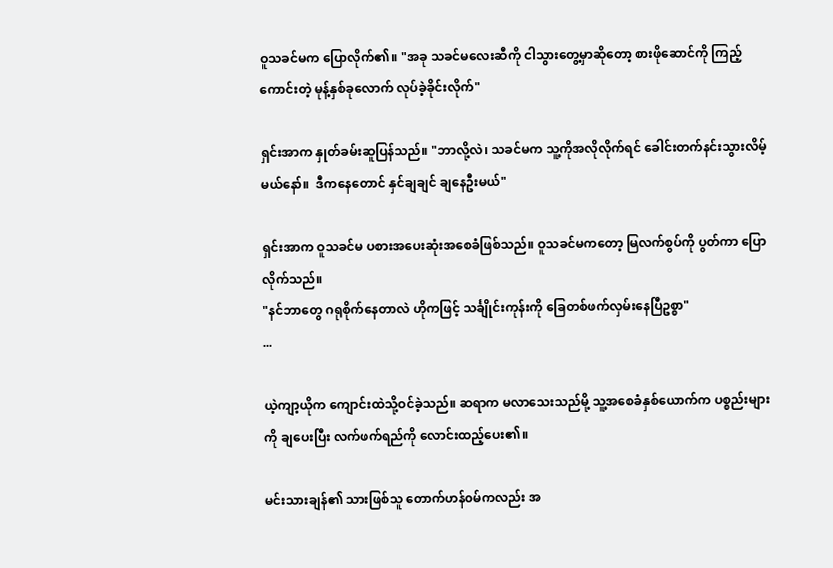ဝူသခင်မက ပြောလိုက်၏။ "အခု သခင်မလေးဆီကို ငါသွားတွေ့မှာဆိုတော့ စားဖိုဆောင်ကို ကြည့်ကောင်းတဲ့ မုန့်နှစ်ခုလောက် လုပ်ခဲ့ခိုင်းလိုက်"

ရှင်းအာက နှုတ်ခမ်းဆူပြန်သည်။ "ဘာလို့လဲ၊ သခင်မက သူ့ကိုအလိုလိုက်ရင် ခေါင်းတက်နင်းသွားလိမ့်မယ်နော်။  ဒီကနေတောင် နှင်ချချင် ချနေဦးမယ်"

ရှင်းအာက ဝူသခင်မ ပစားအပေးဆုံးအစေခံဖြစ်သည်။ ဝူသခင်မကတော့ မြလက်စွပ်ကို ပွတ်ကာ ပြောလိုက်သည်။
"နင်ဘာတွေ ဂရုစိုက်နေတာလဲ ဟိုကဖြင့် သင်္ချိုင်းကုန်းကို ခြေတစ်ဖက်လှမ်းနေပြီဥစ္စာ"
...

ယဲ့ကျာ့ယိုက ကျောင်းထဲသို့ဝင်ခဲ့သည်။ ဆရာက မလာသေးသည်မို့ သူ့အစေခံနှစ်ယောက်က ပစ္စည်းများကို ချပေးပြီး လက်ဖက်ရည်ကို လောင်းထည့်ပေး၏။

မင်းသားချန်၏ သားဖြစ်သူ တောက်ဟန်၀မ်ကလည်း အ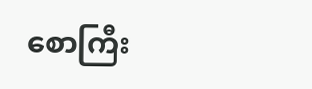စောကြီး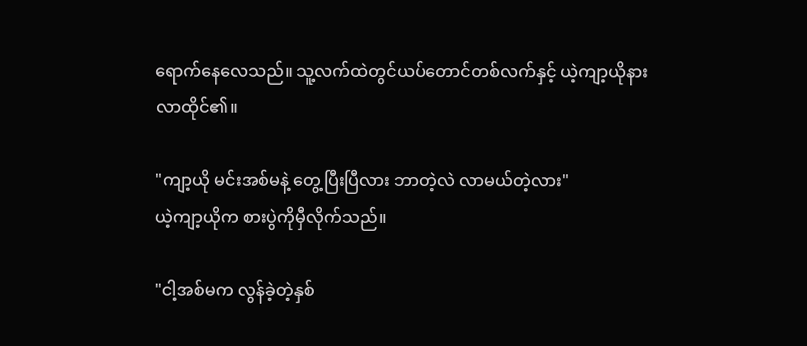ရောက်နေလေသည်။ သူ့လက်ထဲတွင်ယပ်တောင်တစ်လက်နှင့် ယဲ့ကျာ့ယိုနား လာထိုင်၏။

"ကျာ့ယို မင်းအစ်မနဲ့ တွေ့ပြီးပြီလား ဘာတဲ့လဲ လာမယ်တဲ့လား"
ယဲ့ကျာ့ယိုက စားပွဲကိုမှီလိုက်သည်။

"ငါ့အစ်မက လွန်ခဲ့တဲ့နှစ်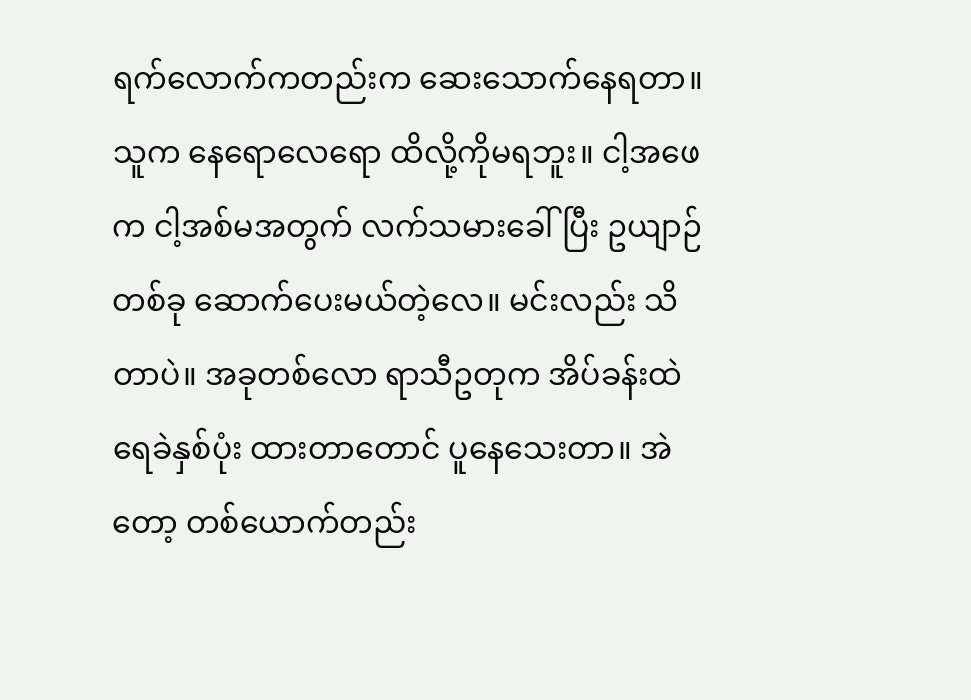ရက်လောက်ကတည်းက ဆေးသောက်နေရတာ။ သူက နေရောလေရော ထိလို့ကိုမရဘူး။ ငါ့အဖေက ငါ့အစ်မအတွက် လက်သမားခေါ်ပြီး ဥယျာဉ်တစ်ခု ဆောက်ပေးမယ်တဲ့လေ။ မင်းလည်း သိတာပဲ။ အခုတစ်လော ရာသီဥတုက အိပ်ခန်းထဲ ရေခဲနှစ်ပုံး ထားတာတောင် ပူနေသေးတာ။ အဲတော့ တစ်ယောက်တည်း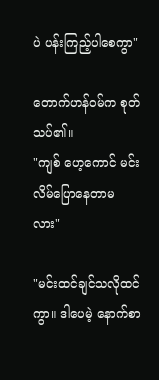ပဲ ပန်းကြည့်ပါစေကွာ"

တောက်ဟန်ဝမ်က စုတ်သပ်၏။
"ကျစ် ဟေ့ကောင် မင်းလိမ်ပြောနေတာမလား"

"မင်းထင်ချင်သလိုထင်ကွာ။ ဒါပေမဲ့ နောက်စာ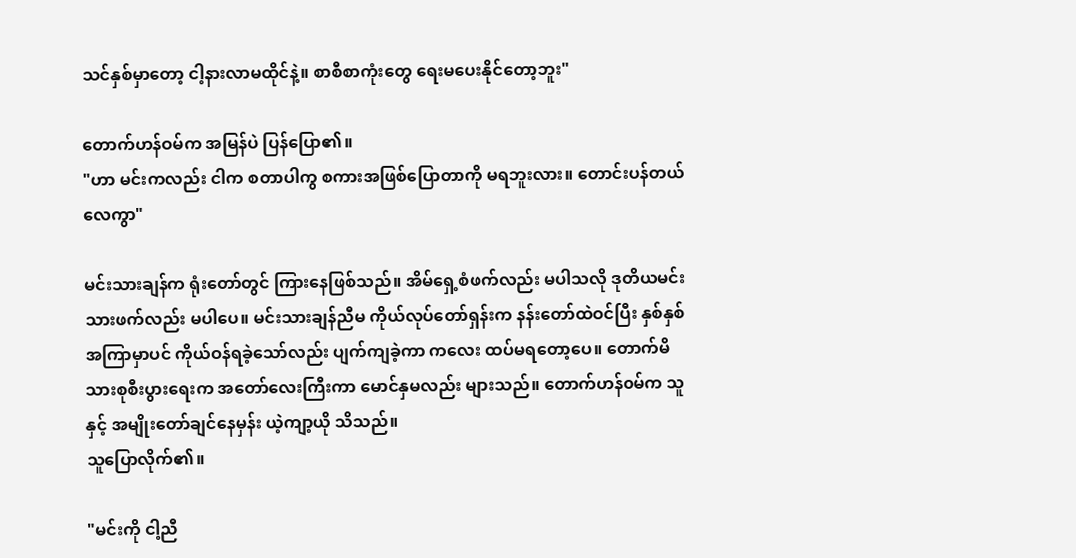သင်နှစ်မှာတော့ ငါ့နားလာမထိုင်နဲ့။ စာစီစာကုံးတွေ ရေးမပေးနိုင်တော့ဘူး"

တောက်ဟန်ဝမ်က အမြန်ပဲ ပြန်ပြော၏။
"ဟာ မင်းကလည်း ငါက စတာပါကွ စကားအဖြစ်ပြောတာကို မရဘူးလား။ တောင်းပန်တယ်လေကွာ"

မင်းသားချန်က ရုံးတော်တွင် ကြားနေဖြစ်သည်။ အိမ်ရှေ့စံဖက်လည်း မပါသလို ဒုတိယမင်းသားဖက်လည်း မပါပေ။ မင်းသားချန်ညီမ ကိုယ်လုပ်တော်ရှန်းက နန်းတော်ထဲဝင်ပြီး နှစ်နှစ်အကြာမှာပင် ကိုယ်ဝန်ရခဲ့သော်လည်း ပျက်ကျခဲ့ကာ ကလေး ထပ်မရတော့ပေ။ တောက်မိသားစုစီးပွားရေးက အတော်လေးကြီးကာ မောင်နှမလည်း များသည်။ တောက်ဟန်၀မ်က သူနှင့် အမျိုးတော်ချင်နေမှန်း ယဲ့ကျာ့ယို သိသည်။
သူပြောလိုက်၏။

"မင်းကို ငါ့ညီ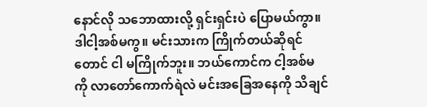နောင်လို သဘောထားလို့ ရှင်းရှင်းပဲ ပြောမယ်ကွာ။ ဒါငါ့အစ်မကွ။ မင်းသားက ကြိုက်တယ်ဆိုရင်တောင် ငါ မကြိုက်ဘူး။ ဘယ်ကောင်က ငါ့အစ်မကို လာတော်ကောက်ရဲလဲ မင်းအခြေအနေကို သိချင်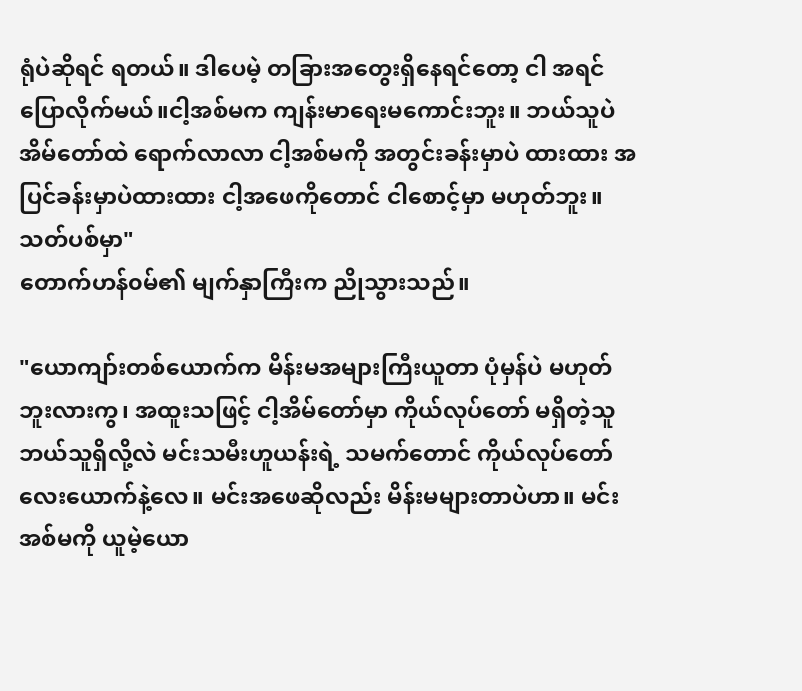ရုံပဲဆိုရင် ရတယ်။ ဒါပေမဲ့ တခြားအတွေးရှိနေရင်တော့ ငါ အရင်ပြောလိုက်မယ်။ငါ့အစ်မက ကျန်းမာရေးမကောင်းဘူး။ ဘယ်သူပဲ အိမ်တော်ထဲ ရောက်လာလာ ငါ့အစ်မကို အတွင်းခန်းမှာပဲ ထားထား အပြင်ခန်းမှာပဲထားထား ငါ့အဖေကိုတောင် ငါစောင့်မှာ မဟုတ်ဘူး။ သတ်ပစ်မှာ"
တောက်ဟန်၀မ်၏ မျက်နှာကြီးက ညိုသွားသည်။

"ယောကျာ်းတစ်ယောက်က မိန်းမအများကြီးယူတာ ပုံမှန်ပဲ မဟုတ်ဘူးလားကွ၊ အထူးသဖြင့် ငါ့အိမ်တော်မှာ ကိုယ်လုပ်တော် မရှိတဲ့သူ ဘယ်သူရှိလို့လဲ မင်းသမီးဟူယန်းရဲ့ သမက်တောင် ကိုယ်လုပ်တော် လေးယောက်နဲ့လေ။ မင်းအဖေဆိုလည်း မိန်းမများတာပဲဟာ။ မင်းအစ်မကို ယူမဲ့ယော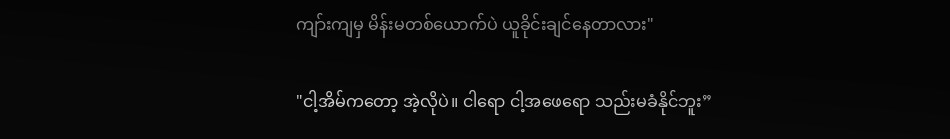ကျာ်းကျမှ မိန်းမတစ်ယောက်ပဲ ယူခိုင်းချင်နေတာလား"

"ငါ့အိမ်ကတော့ အဲ့လိုပဲ။ ငါရော ငါ့အဖေရော သည်းမခံနိုင်ဘူး”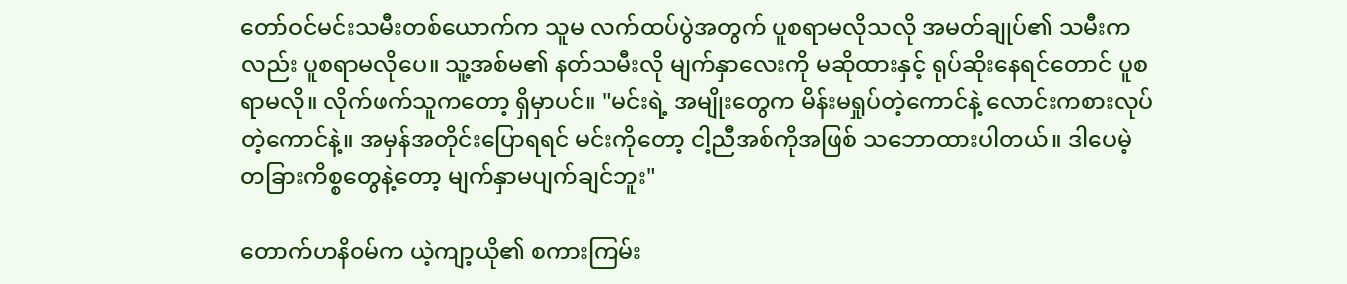တော်ဝင်မင်းသမီးတစ်ယောက်က သူမ လက်ထပ်ပွဲအတွက် ပူစရာမလိုသလို အမတ်ချုပ်၏ သမီးကလည်း ပူစရာမလိုပေ။ သူ့အစ်မ၏ နတ်သမီးလို မျက်နှာလေးကို မဆိုထားနှင့် ရုပ်ဆိုးနေရင်တောင် ပူစရာမလို။ လိုက်ဖက်သူကတော့ ရှိမှာပင်။ "မင်းရဲ့ အမျိုးတွေက မိန်းမရှုပ်တဲ့ကောင်နဲ့ လောင်းကစားလုပ်တဲ့ကောင်နဲ့။ အမှန်အတိုင်းပြောရရင် မင်းကိုတော့ ငါ့ညီအစ်ကိုအဖြစ် သဘောထားပါတယ်။ ဒါပေမဲ့ တခြားကိစ္စတွေနဲ့တော့ မျက်နှာမပျက်ချင်ဘူး"

တောက်ဟနိ၀မ်က ယဲ့ကျာ့ယို၏ စကားကြမ်း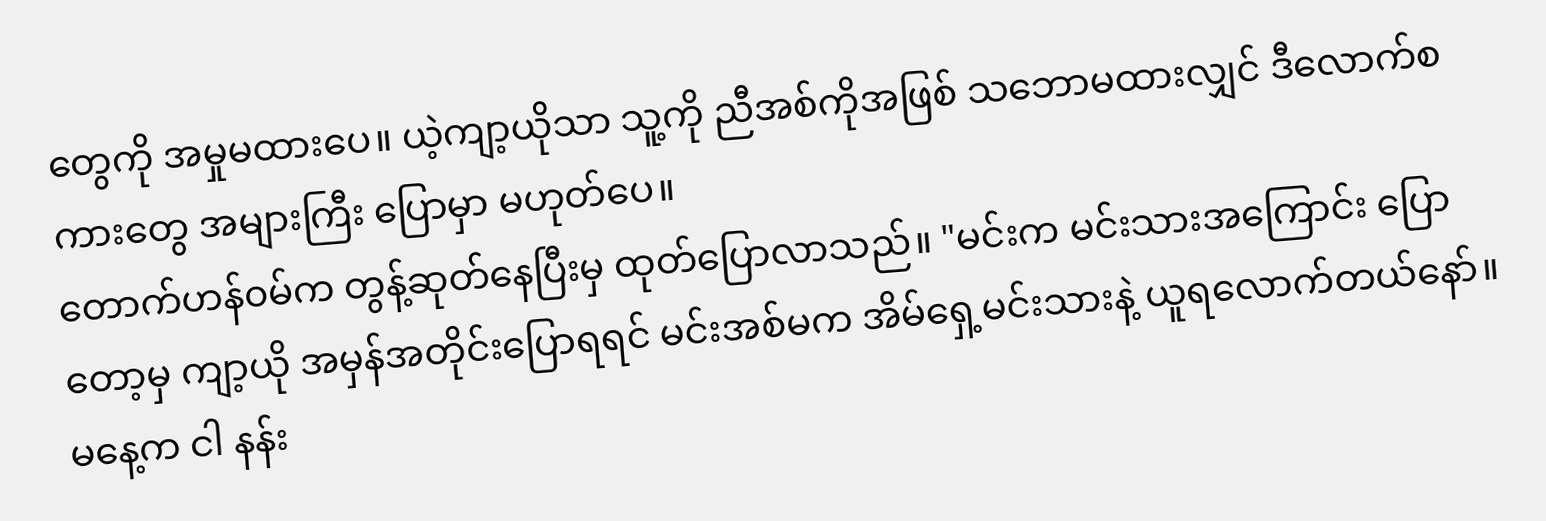တွေကို အမှုမထားပေ။ ယဲ့ကျာ့ယိုသာ သူ့ကို ညီအစ်ကိုအဖြစ် သဘောမထားလျှင် ဒီလောက်စကားတွေ အများကြီး ပြောမှာ မဟုတ်ပေ။
တောက်ဟန်၀မ်က တွန့်ဆုတ်နေပြီးမှ ထုတ်ပြောလာသည်။ "မင်းက မင်းသားအကြောင်း ပြောတော့မှ ကျာ့ယို အမှန်အတိုင်းပြောရရင် မင်းအစ်မက အိမ်ရှေ့မင်းသားနဲ့ ယူရလောက်တယ်နော်။ မနေ့က ငါ နန်း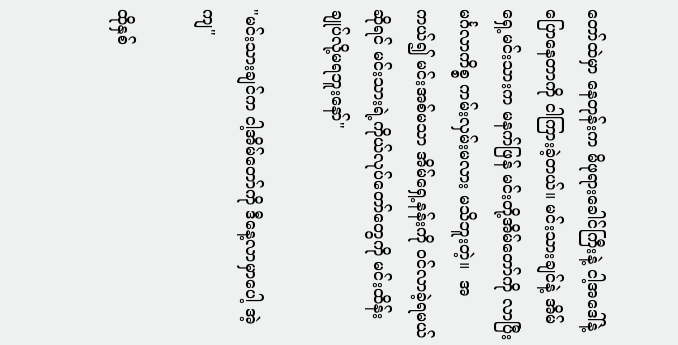တော်ထဲမှာ နေတုန်းက မိဖုရားခေါင်ကြီးနဲ့ ငါ့အဒေါ်နဲ့ ပြောနေတာကို ငါကြားခဲ့တယ်။ မင်းသားချင်နဲ့ အိမ်ရှေ့မင်းသားက မနက်ဖြန် မင်းတို့အိမ်တော်ကို လာပြီး မင်္ဂလာကိစ္စ ကမ်းလှမ်းမလား မသိဘူးတဲ့။  အကယ်၍ မင်းအစ်မသာ အိမ်ရှေ့နန်းကို ဝင်လာခဲ့ရမယ်ဆိုရင် မင်းသားရဲ့ကိုယ်လုပ်တော်တွေကို မင်းထိန်းချုပ်လို့မရဘူးနော်"

"မင်းသားချင်က ငါ့အိမ်တော်ကို ဒီနေ့လာမှာပေါ့ အဲ့ကျ"

ထိုနှစ်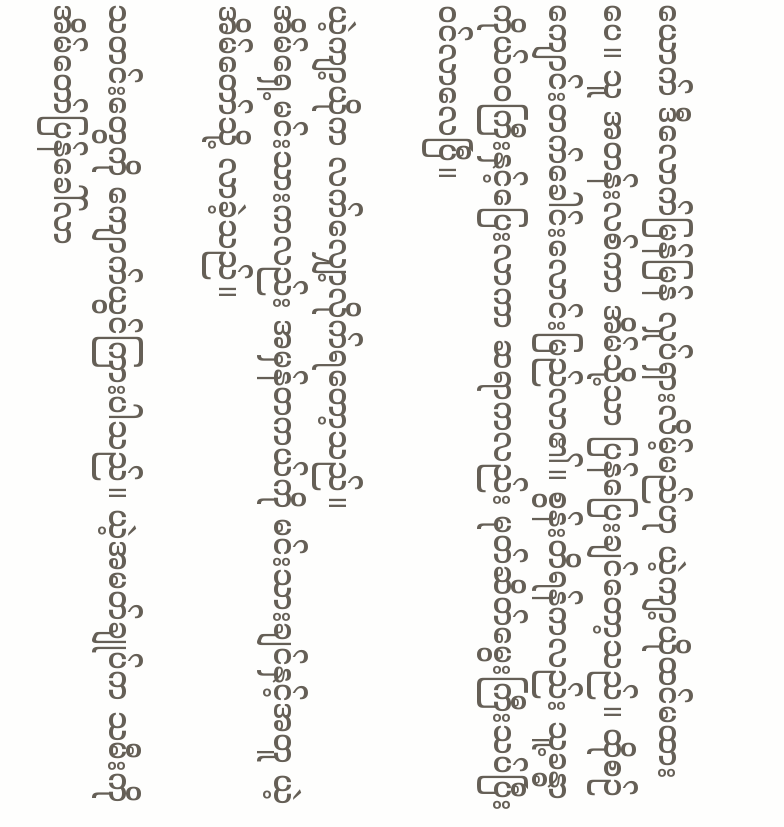ယောက် ဒီလောက်မြန်မြန် လှုပ်ရှားလိမ့်မည်ဟု ယဲ့ကျာ့ယိုထင်မထားပေ။ သူ အတန်းလစ်ကာ အိမ်သို့သာ ပြန်ပြေးချင်တော့သည်။ ထိုစဉ် ကျောင်းတက်ခေါင်းလောင်းမြည်လာ၏။ စွန်းတိရန်ကလည်း သူ့ခန္ဓာကိုယ်ဝဝကြီးနှင့်ပြေးလာကာ ဆရာကလည်း မုတ်ဆိတ်မွေးကြီးသပ်ပြီး၀င်လာလေပြီ။

ယဲ့ကျာ့ယိုက လက်လျှော့လိုက်ရတော့သည်။
အိမ်ရှေ့မင်းသားကလည်း အမှန်တကယ်ကို မင်းသားချင်နှင့်အတူ ယဲ့အိမ်တော်သို့ လာခဲ့သည်။

သတင်းတွေကို ကျောက်ယွင်ကြားပါသည်။ ယဲ့အမတ်ချုပ်က သမီးကို အိမ်တော်ပြန်ခေါ်လာ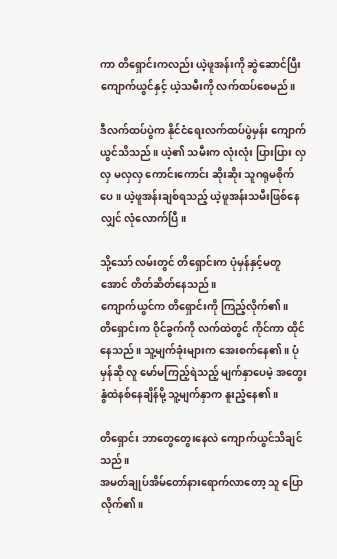ကာ တိရှောင်းကလည်း ယဲ့ဖူအန်းကို ဆွဲဆောင်ပြီး ကျောက်ယွင်နှင့် ယဲ့သမီးကို လက်ထပ်စေမည်။

ဒီလက်ထပ်ပွဲက နိုင်ငံရေးလက်ထပ်ပွဲမှန်း ကျောက်ယွင်သိသည်။ ယဲ့၏ သမီးက လုံးလုံး ပြားပြား လှလှ မလှလှ ကောင်းကောင်း ဆိုးဆိုး သူဂရုမစိုက်ပေ။ ယဲ့ဖူအန်းချစ်ရသည့် ယဲ့ဖူအန်းသမီးဖြစ်နေလျှင် လုံလောက်ပြီ။

သို့သော် လမ်းတွင် တိရှောင်းက ပုံမှန်နှင့်မတူအောင် တိတ်ဆိတ်နေသည်။
ကျောက်ယွင်က တိရှောင်းကို ကြည့်လိုက်၏။
တိရှောင်းက ဝိုင်ခွက်ကို လက်ထဲတွင် ကိုင်ကာ ထိုင်နေသည်။ သူ့မျက်ခုံးများက အေးစက်နေ၏။ ပုံမှန်ဆို လူ မော်မကြည့်ရဲသည့် မျက်နှာပေမဲ့ အတွေးနွံထဲနစ်နေချိန်မို့ သူ့မျက်နှာက နူးညံ့နေ၏။

တိရှောင်း ဘာတွေတွေးနေလဲ ကျောက်ယွင်သိချင်သည်။
အမတ်ချုပ်အိမ်တော်နားရောက်လာတော့ သူ ပြောလိုက်၏။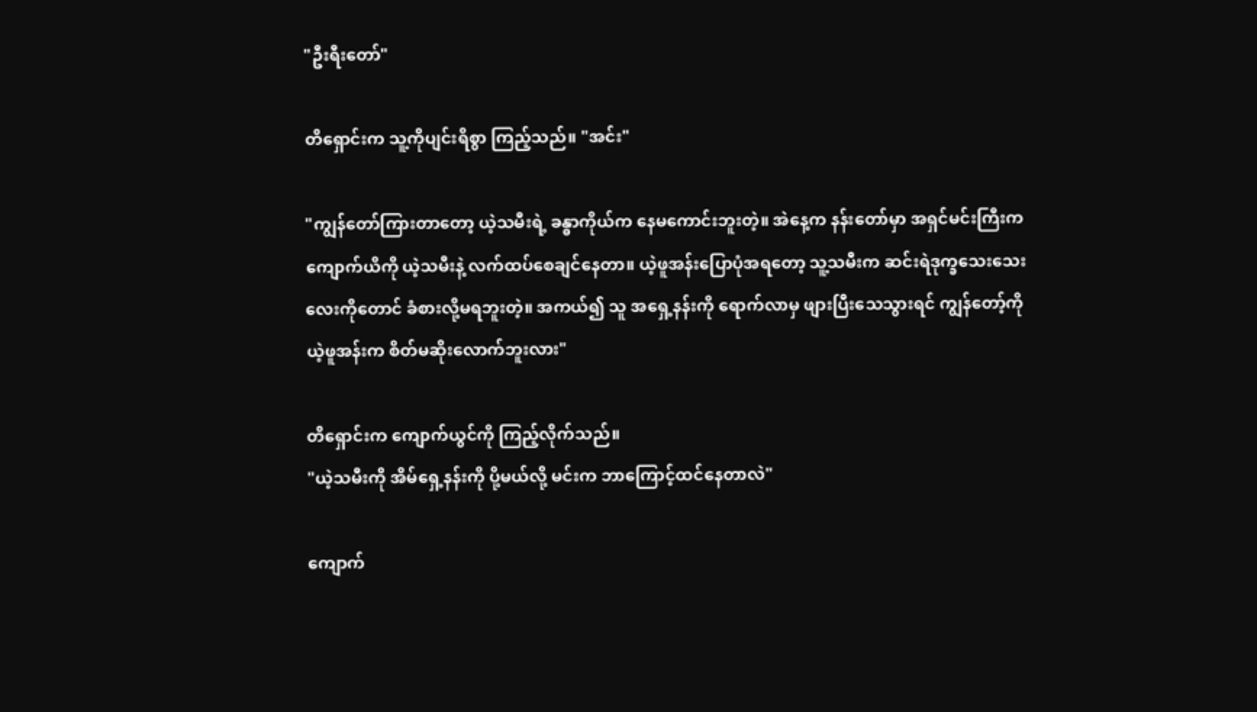"ဦးရီးတော်"

တိရှောင်းက သူ့ကိုပျင်းရိစွာ ကြည့်သည်။ "အင်း"

"ကျွန်တော်ကြားတာတော့ ယဲ့သမီးရဲ့ ခန္ဓာကိုယ်က နေမကောင်းဘူးတဲ့။ အဲနေ့က နန်းတော်မှာ အရှင်မင်းကြီးက ကျောက်ယိကို ယဲ့သမီးနဲ့ လက်ထပ်စေချင်နေတာ။ ယဲ့ဖူအန်းပြောပုံအရတော့ သူ့သမီးက ဆင်းရဲဒုက္ခသေးသေးလေးကိုတောင် ခံစားလို့မရဘူးတဲ့။ အကယ်၍ သူ အရှေ့နန်းကို ရောက်လာမှ ဖျားပြီးသေသွားရင် ကျွန်တော့်ကို ယဲ့ဖူအန်းက စိတ်မဆိုးလောက်ဘူးလား"

တိရှောင်းက ကျောက်ယွင်ကို ကြည့်လိုက်သည်။
"ယဲ့သမီးကို အိမ်ရှေ့နန်းကို ပို့မယ်လို့ မင်းက ဘာကြောင့်ထင်နေတာလဲ"

ကျောက်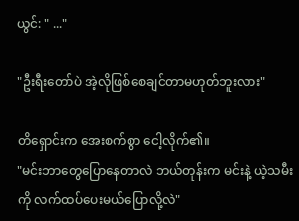ယွင်: " ..."

"ဦးရီးတော်ပဲ အဲ့လိုဖြစ်စေချင်တာမဟုတ်ဘူးလား"

တိရှောင်းက အေးစက်စွာ ငေါ့လိုက်၏။
"မင်းဘာတွေပြောနေတာလဲ ဘယ်တုန်းက မင်းနဲ့ ယဲ့သမီးကို လက်ထပ်ပေးမယ်ပြောလို့လဲ"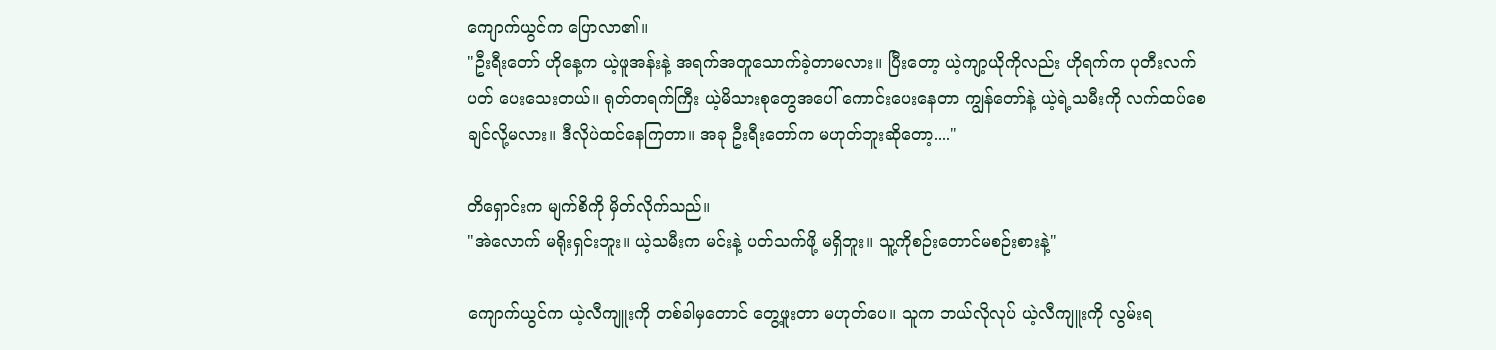ကျောက်ယွင်က ပြောလာ၏။
"ဦးရီးတော် ဟိုနေ့က ယဲ့ဖူအန်းနဲ့ အရက်အတူသောက်ခဲ့တာမလား။ ပြီးတော့ ယဲ့ကျာ့ယိုကိုလည်း ဟိုရက်က ပုတီးလက်ပတ် ပေးသေးတယ်။ ရုတ်တရက်ကြီး ယဲ့မိသားစုတွေအပေါ် ကောင်းပေးနေတာ ကျွန်တော်နဲ့ ယဲ့ရဲ့သမီးကို လက်ထပ်စေချင်လို့မလား။ ဒီလိုပဲထင်နေကြတာ။ အခု ဦးရီးတော်က မဟုတ်ဘူးဆိုတော့...."

တိရှောင်းက မျက်စိကို မှိတ်လိုက်သည်။
"အဲလောက် မရိုးရှင်းဘူး။ ယဲ့သမီးက မင်းနဲ့ ပတ်သက်ဖို့ မရှိဘူး။ သူ့ကိုစဉ်းတောင်မစဉ်းစားနဲ့"

ကျောက်ယွင်က ယဲ့လီကျူးကို တစ်ခါမှတောင် တွေ့ဖူးတာ မဟုတ်ပေ။ သူက ဘယ်လိုလုပ် ယဲ့လီကျူးကို လွမ်းရ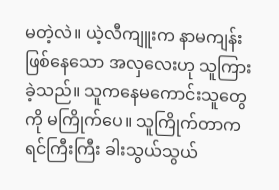မတဲ့လဲ။ ယဲ့လီကျူးက နာမကျန်းဖြစ်နေသော အလှလေးဟု သူကြားခဲ့သည်။ သူကနေမကောင်းသူတွေကို မကြိုက်ပေ။ သူကြိုက်တာက ရင်ကြီးကြီး ခါးသွယ်သွယ်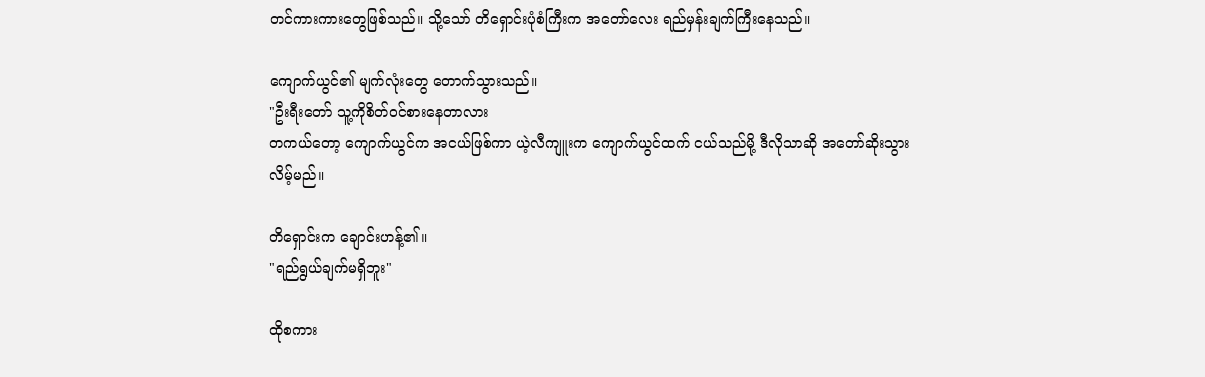တင်ကားကားတွေဖြစ်သည်။ သို့သော် တိရှောင်းပုံစံကြီးက အတော်လေး ရည်မှန်းချက်ကြီးနေသည်။

ကျောက်ယွင်၏ မျက်လုံးတွေ တောက်သွားသည်။
"ဦးရီးတော် သူ့ကိုစိတ်ဝင်စားနေတာလား
တကယ်တော့ ကျောက်ယွင်က အငယ်ဖြစ်ကာ ယဲ့လီကျူးက ကျောက်ယွင်ထက် ငယ်သည်မို့ ဒီလိုသာဆို အတော်ဆိုးသွားလိမ့်မည်။

တိရှောင်းက ချောင်းဟန့်၏။
"ရည်ရွယ်ချက်မရှိဘူး"

ထိုစကား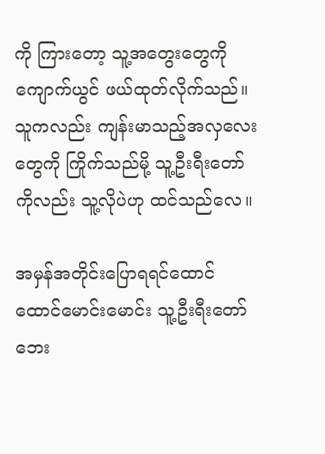ကို ကြားတော့ သူ့အတွေးတွေကို ကျောက်ယွင် ဖယ်ထုတ်လိုက်သည်။ သူကလည်း ကျန်းမာသည့်အလှလေးတွေကို ကြိုက်သည်မို့ သူ့ဦးရီးတော်ကိုလည်း သူ့လိုပဲဟု ထင်သည်လေ။

အမှန်အတိုင်းပြောရရင်ထောင်ထောင်မောင်းမောင်း သူ့ဦးရီးတော်ဘေး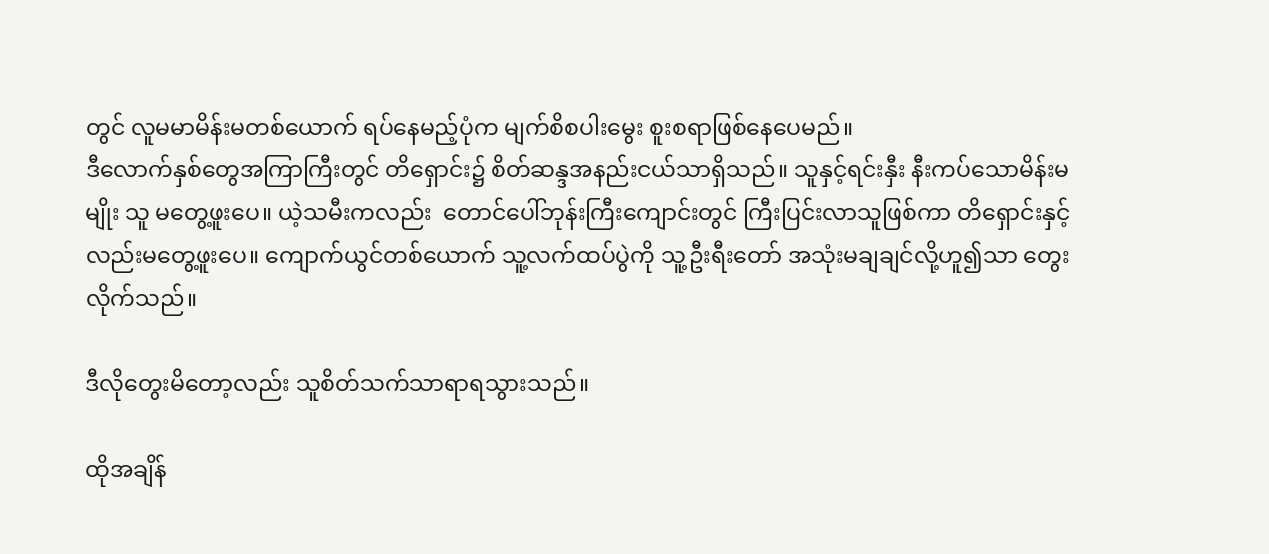တွင် လူမမာမိန်းမတစ်ယောက် ရပ်နေမည့်ပုံက မျက်စိစပါးမွေး စူးစရာဖြစ်နေပေမည်။
ဒီလောက်နှစ်တွေအကြာကြီးတွင် တိရှောင်း၌ စိတ်ဆန္ဒအနည်းငယ်သာရှိသည်။ သူနှင့်ရင်းနှီး နီးကပ်သောမိန်းမမျိုး သူ မတွေ့ဖူးပေ။ ယဲ့သမီးကလည်း  တောင်ပေါ်ဘုန်းကြီးကျောင်းတွင် ကြီးပြင်းလာသူဖြစ်ကာ တိရှောင်းနှင့်လည်းမတွေ့ဖူးပေ။ ကျောက်ယွင်တစ်ယောက် သူ့လက်ထပ်ပွဲကို သူ့ဦးရီးတော် အသုံးမချချင်လို့ဟူ၍သာ တွေးလိုက်သည်။

ဒီလိုတွေးမိတော့လည်း သူစိတ်သက်သာရာရသွားသည်။

ထိုအချိန်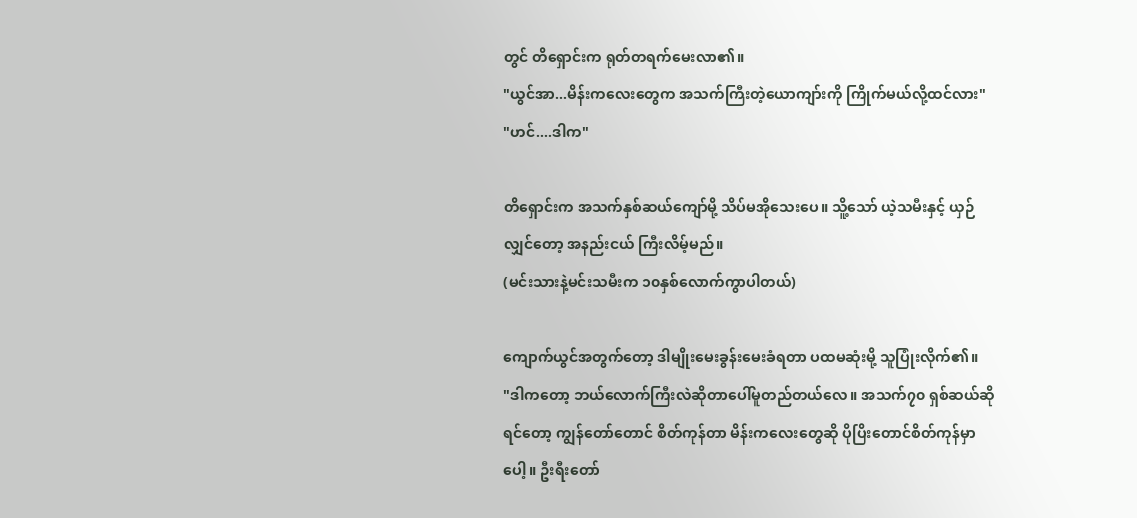တွင် တိရှောင်းက ရုတ်တရက်မေးလာ၏။
"ယွင်အာ...မိန်းကလေးတွေက အသက်ကြီးတဲ့ယောကျာ်းကို ကြိုက်မယ်လို့ထင်လား"
"ဟင်....ဒါက"

တိရှောင်းက အသက်နှစ်ဆယ်ကျော်မို့ သိပ်မအိုသေးပေ။ သိူ့သော် ယဲ့သမီးနှင့် ယှဉ်လျှင်တော့ အနည်းငယ် ကြီးလိမ့်မည်။
(မင်းသားနဲ့မင်းသမီးက ၁၀နှစ်လောက်ကွာပါတယ်)

ကျောက်ယွင်အတွက်တော့ ဒါမျိုးမေးခွန်းမေးခံရတာ ပထမဆုံးမို့ သူပြုံးလိုက်၏။
"ဒါကတော့ ဘယ်လောက်ကြီးလဲဆိုတာပေါ်မူတည်တယ်လေ။ အသက်၇၀ ရှစ်ဆယ်ဆိုရင်တော့ ကျွန်တော်တောင် စိတ်ကုန်တာ မိန်းကလေးတွေဆို ပိုပြိးတောင်စိတ်ကုန်မှာပေါ့။ ဦးရီးတော်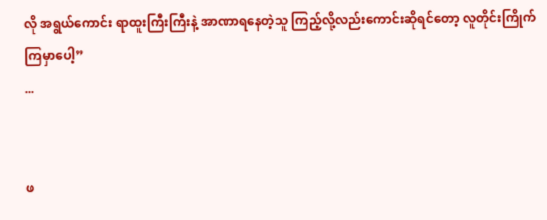လို အရွယ်ကောင်း ရာထူးကြီးကြီးနဲ့ အာဏာရနေတဲ့သူ ကြည့်လို့လည်းကောင်းဆိုရင်တော့ လူတိုင်းကြိုက်ကြမှာပေါ့”
...


ဖ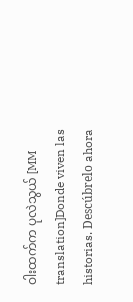ဝါးထက်က ပုလဲသွယ် [MM translation]Donde viven las historias. Descúbrelo ahora